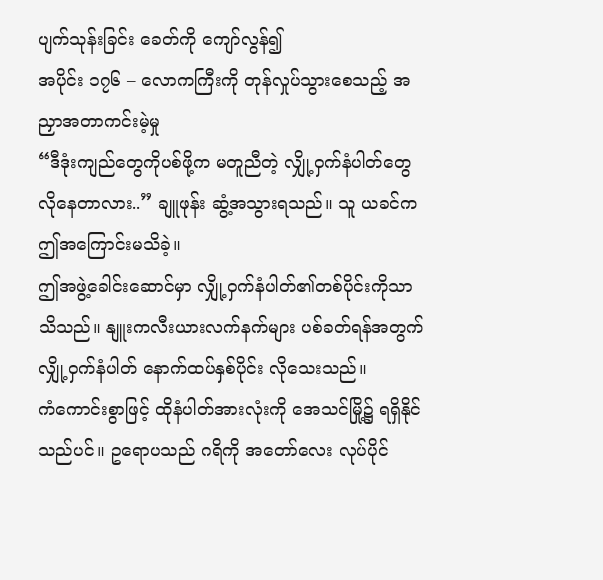ပျက်သုန်းခြင်း ခေတ်ကို ကျော်လွန်၍
အပိုင်း ၁၇၆ – လောကကြီးကို တုန်လှုပ်သွားစေသည့် အညှာအတာကင်းမဲ့မှု
“ဒီဒုံးကျည်တွေကိုပစ်ဖို့က မတူညီတဲ့ လျှို့ဝှက်နံပါတ်တွေ လိုနေတာလား..” ချူဖုန်း ဆွံ့အသွားရသည်။ သူ ယခင်က ဤအကြောင်းမသိခဲ့။
ဤအဖွဲ့ခေါင်းဆောင်မှာ လျှို့ဝှက်နံပါတ်၏တစ်ပိုင်းကိုသာသိသည်။ နျူးကလီးယားလက်နက်များ ပစ်ခတ်ရန်အတွက် လျှို့ဝှက်နံပါတ် နောက်ထပ်နှစ်ပိုင်း လိုသေးသည်။
ကံကောင်းစွာဖြင့် ထိုနံပါတ်အားလုံးကို အေသင်မြို့၌ ရရှိနိုင်သည်ပင်။ ဥရောပသည် ဂရိကို အတော်လေး လုပ်ပိုင်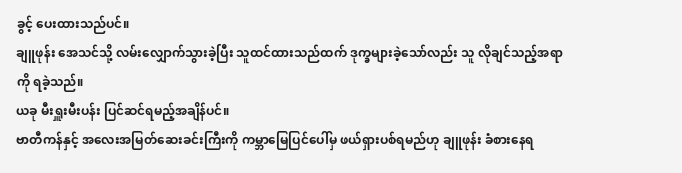ခွင့် ပေးထားသည်ပင်။
ချူဖုန်း အေသင်သို့ လမ်းလျှောက်သွားခဲ့ပြီး သူထင်ထားသည်ထက် ဒုက္ခများခဲ့သော်လည်း သူ လိုချင်သည့်အရာကို ရခဲ့သည်။
ယခု မီးရှူးမီးပန်း ပြင်ဆင်ရမည့်အချိန်ပင်။
ဗာတီကန်နှင့် အလေးအမြတ်ဆေးခင်းကြီးကို ကမ္ဘာမြေပြင်ပေါ်မှ ဖယ်ရှားပစ်ရမည်ဟု ချူဖုန်း ခံစားနေရ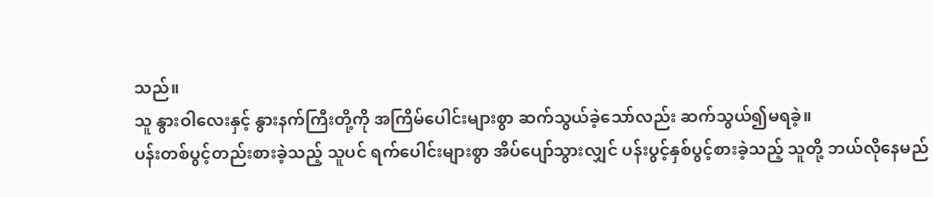သည်။
သူ နွားဝါလေးနှင့် နွားနက်ကြီးတို့ကို အကြိမ်ပေါင်းများစွာ ဆက်သွယ်ခဲ့သော်လည်း ဆက်သွယ်၍မရခဲ့။
ပန်းတစ်ပွင့်တည်းစားခဲ့သည့် သူပင် ရက်ပေါင်းများစွာ အိပ်ပျော်သွားလျှင် ပန်းပွင့်နှစ်ပွင့်စားခဲ့သည့် သူတို့ ဘယ်လိုနေမည်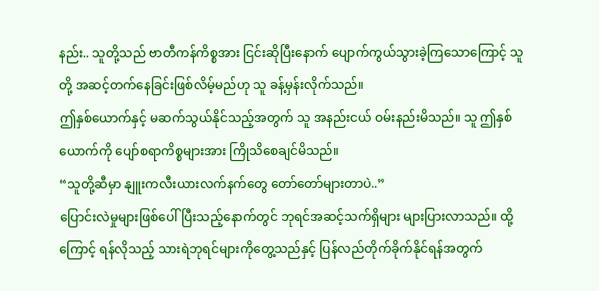နည်း.. သူတို့သည် ဗာတီကန်ကိစ္စအား ငြင်းဆိုပြီးနောက် ပျောက်ကွယ်သွားခဲ့ကြသောကြောင့် သူတို့ အဆင့်တက်နေခြင်းဖြစ်လိမ့်မည်ဟု သူ ခန့်မှန်းလိုက်သည်။
ဤနှစ်ယောက်နှင့် မဆက်သွယ်နိုင်သည့်အတွက် သူ အနည်းငယ် ဝမ်းနည်းမိသည်။ သူ ဤနှစ်ယောက်ကို ပျော်စရာကိစ္စများအား ကြိုသိစေချင်မိသည်။
“သူတို့ဆီမှာ နျူးကလီးယားလက်နက်တွေ တော်တော်များတာပဲ..”
ပြောင်းလဲမှုများဖြစ်ပေါ်ပြီးသည့်နောက်တွင် ဘုရင်အဆင့်သက်ရှိများ များပြားလာသည်။ ထို့ကြောင့် ရန်လိုသည့် သားရဲဘုရင်များကိုတွေ့သည်နှင့် ပြန်လည်တိုက်ခိုက်နိုင်ရန်အတွက်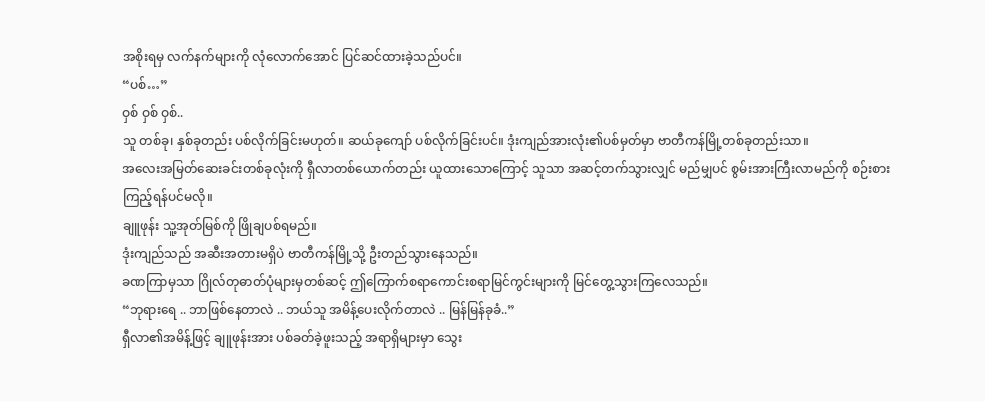အစိုးရမှ လက်နက်များကို လုံလောက်အောင် ပြင်ဆင်ထားခဲ့သည်ပင်။
“ပစ်…”
ဝှစ် ဝှစ် ဝှစ်..
သူ တစ်ခု၊ နှစ်ခုတည်း ပစ်လိုက်ခြင်းမဟုတ်။ ဆယ်ခုကျော် ပစ်လိုက်ခြင်းပင်။ ဒုံးကျည်အားလုံး၏ပစ်မှတ်မှာ ဗာတီကန်မြို့တစ်ခုတည်းသာ။
အလေးအမြတ်ဆေးခင်းတစ်ခုလုံးကို ရှီလာတစ်ယောက်တည်း ယူထားသောကြောင့် သူသာ အဆင့်တက်သွားလျှင် မည်မျှပင် စွမ်းအားကြီးလာမည်ကို စဉ်းစားကြည့်ရန်ပင်မလို။
ချူဖုန်း သူ့အုတ်မြစ်ကို ဖြိုချပစ်ရမည်။
ဒုံးကျည်သည် အဆီးအတားမရှိပဲ ဗာတီကန်မြို့သို့ ဦးတည်သွားနေသည်။
ခဏကြာမှသာ ဂြိုလ်တုဓာတ်ပုံများမှတစ်ဆင့် ဤကြောက်စရာကောင်းစရာမြင်ကွင်းများကို မြင်တွေ့သွားကြလေသည်။
“ဘုရားရေ .. ဘာဖြစ်နေတာလဲ .. ဘယ်သူ အမိန့်ပေးလိုက်တာလဲ .. မြန်မြန်ခုခံ..”
ရှီလာ၏အမိန့်ဖြင့် ချူဖုန်းအား ပစ်ခတ်ခဲ့ဖူးသည့် အရာရှိများမှာ သွေး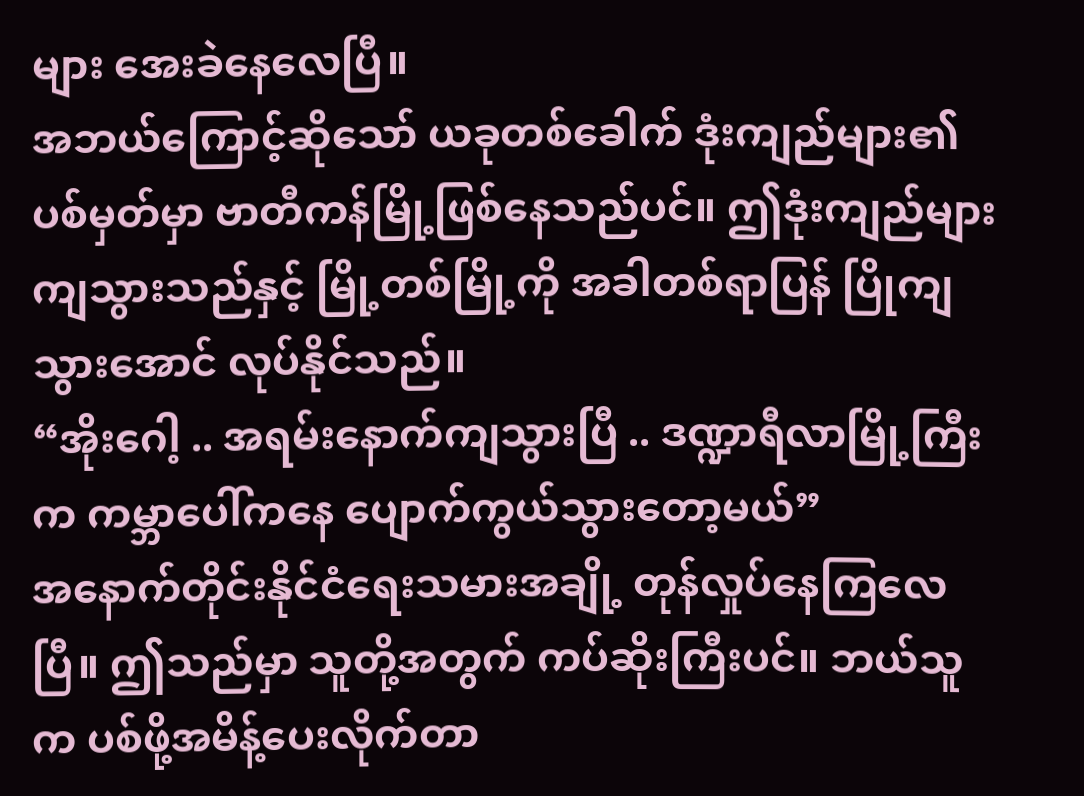များ အေးခဲနေလေပြီ။
အဘယ်ကြောင့်ဆိုသော် ယခုတစ်ခေါက် ဒုံးကျည်များ၏ ပစ်မှတ်မှာ ဗာတီကန်မြို့ဖြစ်နေသည်ပင်။ ဤဒုံးကျည်များ ကျသွားသည်နှင့် မြို့တစ်မြို့ကို အခါတစ်ရာပြန် ပြိုကျသွားအောင် လုပ်နိုင်သည်။
“အိုးဂေါ့ .. အရမ်းနောက်ကျသွားပြီ .. ဒဏ္ဍာရီလာမြို့ကြီးက ကမ္ဘာပေါ်ကနေ ပျောက်ကွယ်သွားတော့မယ်”
အနောက်တိုင်းနိုင်ငံရေးသမားအချို့ တုန်လှုပ်နေကြလေပြီ။ ဤသည်မှာ သူတို့အတွက် ကပ်ဆိုးကြီးပင်။ ဘယ်သူက ပစ်ဖို့အမိန့်ပေးလိုက်တာ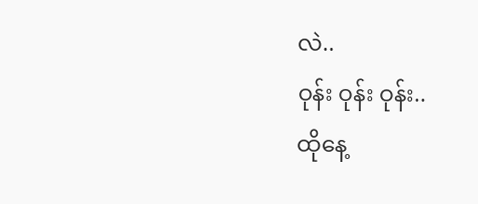လဲ..
ဝုန်း ဝုန်း ဝုန်း..
ထိုနေ့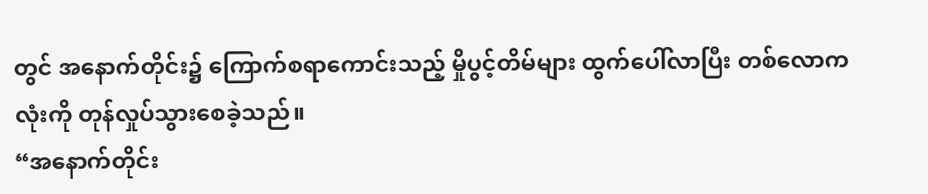တွင် အနောက်တိုင်း၌ ကြောက်စရာကောင်းသည့် မှိုပွင့်တိမ်များ ထွက်ပေါ်လာပြီး တစ်လောကလုံးကို တုန်လှုပ်သွားစေခဲ့သည်။
“အနောက်တိုင်း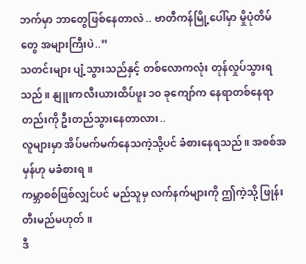ဘက်မှာ ဘာတွေဖြစ်နေတာလဲ .. ဗာတီကန်မြို့ပေါ်မှာ မှိုပုံတိမ်တွေ အများကြီးပဲ..”
သတင်းများ ပျံ့သွားသည်နှင့် တစ်လောကလုံး တုန်လှုပ်သွားရသည်။ နျူးကလီးယားထိပ်ဖူး ၁၀ ခုကျော်က နေရာတစ်နေရာတည်းကို ဦးတည်သွားနေတာလား..
လူများမှာ အိပ်မက်မက်နေသကဲ့သို့ပင် ခံစားနေရသည်။ အစစ်အမှန်ဟု မခံစားရ။
ကမ္ဘာစစ်ဖြစ်လျှင်ပင် မည်သူမှ လက်နက်များကို ဤကဲ့သို့ ဖြုန်းတီးမည်မဟုတ်။
ဒီ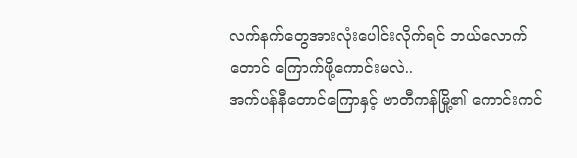လက်နက်တွေအားလုံးပေါင်းလိုက်ရင် ဘယ်လောက်တောင် ကြောက်ဖို့ကောင်းမလဲ..
အက်ပန်နီတောင်ကြောနှင့် ဗာတီကန်မြို့၏ ကောင်းကင်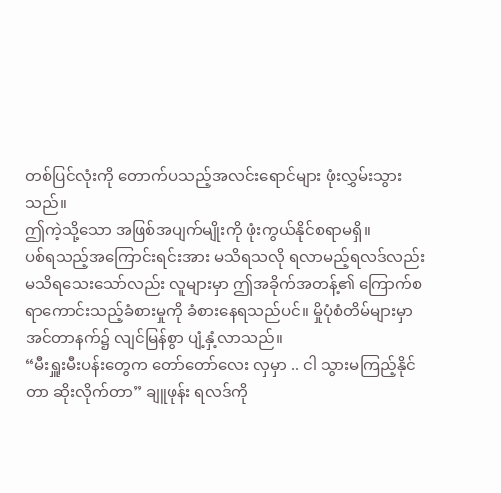တစ်ပြင်လုံးကို တောက်ပသည့်အလင်းရောင်များ ဖုံးလွှမ်းသွားသည်။
ဤကဲ့သို့သော အဖြစ်အပျက်မျိုးကို ဖုံးကွယ်နိုင်စရာမရှိ။
ပစ်ရသည့်အကြောင်းရင်းအား မသိရသလို ရလာမည့်ရလဒ်လည်းမသိရသေးသော်လည်း လူများမှာ ဤအခိုက်အတန့်၏ ကြောက်စရာကောင်းသည့်ခံစားမှုကို ခံစားနေရသည်ပင်။ မှိုပုံစံတိမ်များမှာ အင်တာနက်၌ လျင်မြန်စွာ ပျံ့နှံ့လာသည်။
“မီးရှူးမီးပန်းတွေက တော်တော်လေး လှမှာ .. ငါ သွားမကြည့်နိုင်တာ ဆိုးလိုက်တာ” ချူဖုန်း ရလဒ်ကို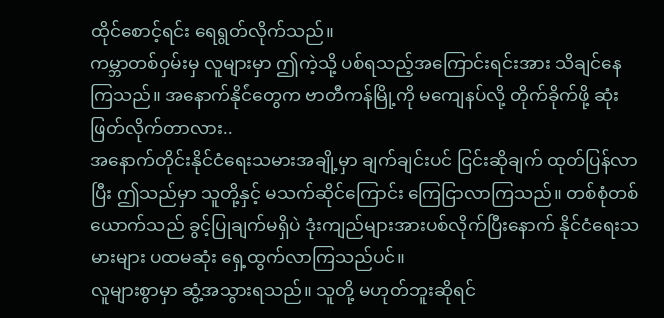ထိုင်စောင့်ရင်း ရေရွတ်လိုက်သည်။
ကမ္ဘာတစ်ဝှမ်းမှ လူများမှာ ဤကဲ့သို့ ပစ်ရသည့်အကြောင်းရင်းအား သိချင်နေကြသည်။ အနောက်နိုင်ံတွေက ဗာတီကန်မြို့ကို မကျေနပ်လို့ တိုက်ခိုက်ဖို့ ဆုံးဖြတ်လိုက်တာလား..
အနောက်တိုင်းနိုင်ငံရေးသမားအချို့မှာ ချက်ချင်းပင် ငြင်းဆိုချက် ထုတ်ပြန်လာပြီး ဤသည်မှာ သူတို့နှင့် မသက်ဆိုင်ကြောင်း ကြေငြာလာကြသည်။ တစ်စုံတစ်ယောက်သည် ခွင့်ပြုချက်မရှိပဲ ဒုံးကျည်များအားပစ်လိုက်ပြီးနောက် နိုင်ငံရေးသမားများ ပထမဆုံး ရှေ့ထွက်လာကြသည်ပင်။
လူများစွာမှာ ဆွံ့အသွားရသည်။ သူတို့ မဟုတ်ဘူးဆိုရင်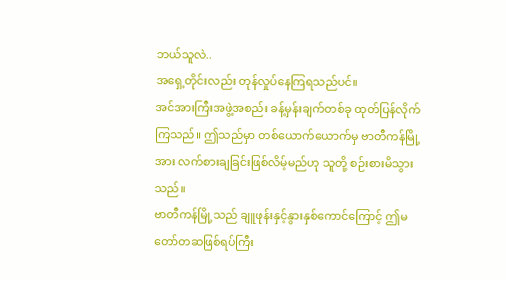ဘယ်သူလဲ..
အရှေ့တိုင်းလည်း တုန်လှုပ်နေကြရသည်ပင်။
အင်အားကြီးအဖွဲ့အစည်း ခန့်မှန်းချက်တစ်ခု ထုတ်ပြန်လိုက်ကြသည်။ ဤသည်မှာ တစ်ယောက်ယောက်မှ ဗာတီကန်မြို့အား လက်စားချခြင်းဖြစ်လိမ့်မည်ဟု သူတို့ စဉ်းစားမိသွားသည်။
ဗာတီကန်မြို့သည် ချူဖုန်းနှင့်နွားနှစ်ကောင်ကြောင့် ဤမတော်တဆဖြစ်ရပ်ကြီး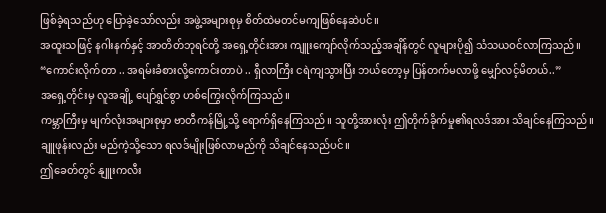ဖြစ်ခဲ့ရသည်ဟု ပြောခဲ့သော်လည်း အဖွဲ့အများစုမှ စိတ်ထဲမတင်မကျဖြစ်နေဆဲပင်။
အထူးသဖြင့် နဂါးနက်နှင့် အာတိတ်ဘုရင်တို့ အရှေ့တိုင်းအား ကျူးကျော်လိုက်သည့်အချိန်တွင် လူများပို၍ သံသယဝင်လာကြသည်။
“ကောင်းလိုက်တာ .. အရမ်းခံစားလို့ကောင်းတာပဲ .. ရှီလာကြီး ငရဲကျသွားပြီး ဘယ်တော့မှ ပြန်တက်မလာဖို့ မျှော်လင့်မိတယ်..”
အရှေ့တိုင်းမှ လူအချို့ ပျော်ရွှင်စွာ ဟစ်ကြွေးလိုက်ကြသည်။
ကမ္ဘာကြီးမှ မျက်လုံးအများစုမှာ ဗာတီကန်မြို့သို့ ရောက်ရှိနေကြသည်။ သူတို့အားလုံး ဤတိုက်ခိုက်မှု၏ရလဒ်အား သိချင်နေကြသည်။
ချူဖုန်းလည်း မည်ကဲ့သို့သော ရလဒ်မျိုးဖြစ်လာမည်ကို သိချင်နေသည်ပင်။
ဤခေတ်တွင် နျူးကလီး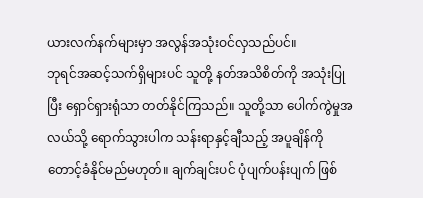ယားလက်နက်များမှာ အလွန်အသုံးဝင်လှသည်ပင်။
ဘုရင်အဆင့်သက်ရှိများပင် သူတို့ နတ်အသိစိတ်ကို အသုံးပြုပြီး ရှောင်ရှားရုံသာ တတ်နိုင်ကြသည်။ သူတို့သာ ပေါက်ကွဲမှုအလယ်သို့ ရောက်သွားပါက သန်းရာနှင့်ချီသည့် အပူချိန်ကို တောင့်ခံနိုင်မည်မဟုတ်။ ချက်ချင်းပင် ပုံပျက်ပန်းပျက် ဖြစ်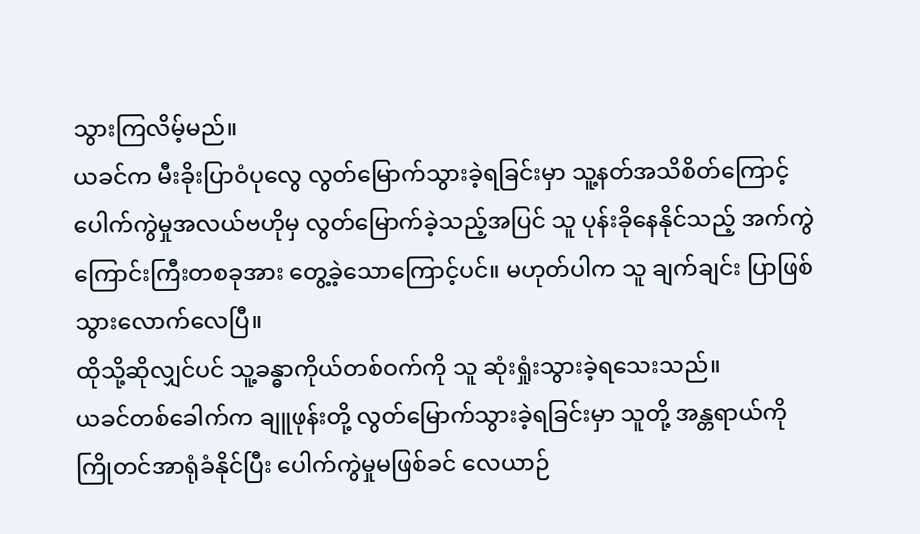သွားကြလိမ့်မည်။
ယခင်က မီးခိုးပြာဝံပုလွေ လွတ်မြောက်သွားခဲ့ရခြင်းမှာ သူ့နတ်အသိစိတ်ကြောင့် ပေါက်ကွဲမှုအလယ်ဗဟိုမှ လွတ်မြောက်ခဲ့သည့်အပြင် သူ ပုန်းခိုနေနိုင်သည့် အက်ကွဲကြောင်းကြီးတစခုအား တွေ့ခဲ့သောကြောင့်ပင်။ မဟုတ်ပါက သူ ချက်ချင်း ပြာဖြစ်သွားလောက်လေပြီ။
ထိုသို့ဆိုလျှင်ပင် သူ့ခန္ဓာကိုယ်တစ်ဝက်ကို သူ ဆုံးရှုံးသွားခဲ့ရသေးသည်။
ယခင်တစ်ခေါက်က ချူဖုန်းတို့ လွတ်မြောက်သွားခဲ့ရခြင်းမှာ သူတို့ အန္တရာယ်ကို ကြိုတင်အာရုံခံနိုင်ပြီး ပေါက်ကွဲမှုမဖြစ်ခင် လေယာဉ်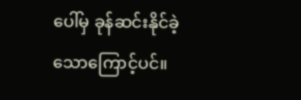ပေါ်မှ ခုန်ဆင်းနိုင်ခဲ့သောကြောင့်ပင်။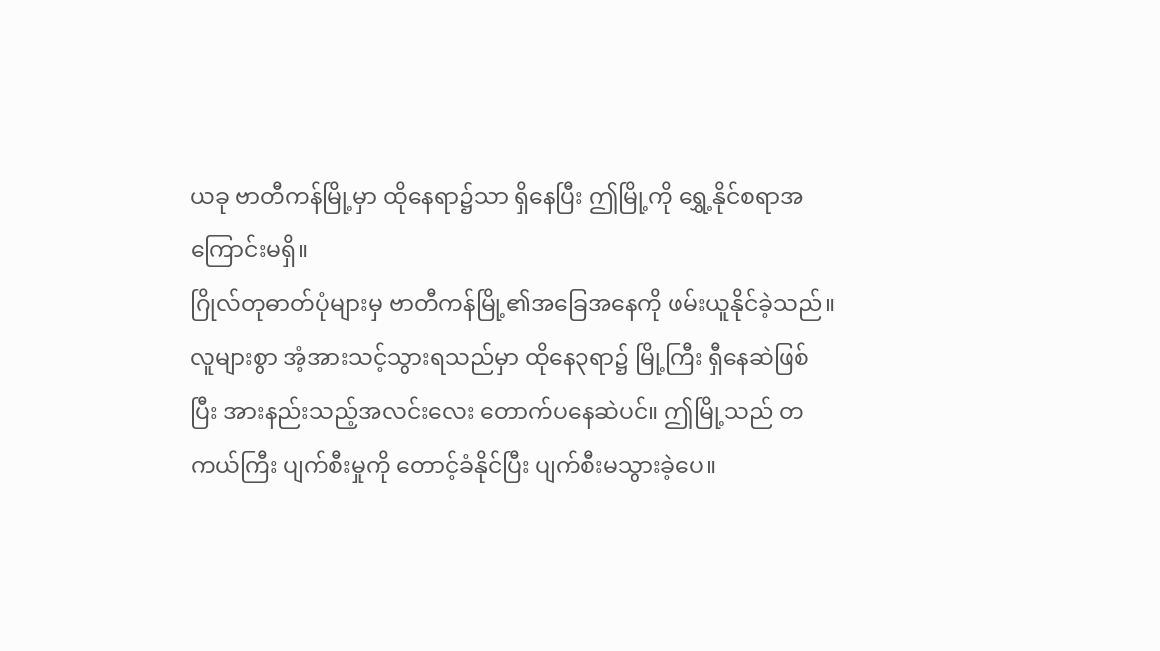ယခု ဗာတီကန်မြို့မှာ ထိုနေရာ၌သာ ရှိနေပြီး ဤမြို့ကို ရွှေ့နိုင်စရာအကြောင်းမရှိ။
ဂြိုလ်တုဓာတ်ပုံများမှ ဗာတီကန်မြို့၏အခြေအနေကို ဖမ်းယူနိုင်ခဲ့သည်။
လူများစွာ အံ့အားသင့်သွားရသည်မှာ ထိုနေ၃ရာ၌ မြို့ကြီး ရှီနေဆဲဖြစ်ပြီး အားနည်းသည့်အလင်းလေး တောက်ပနေဆဲပင်။ ဤမြို့သည် တကယ်ကြီး ပျက်စီးမှုကို တောင့်ခံနိုင်ပြီး ပျက်စီးမသွားခဲ့ပေ။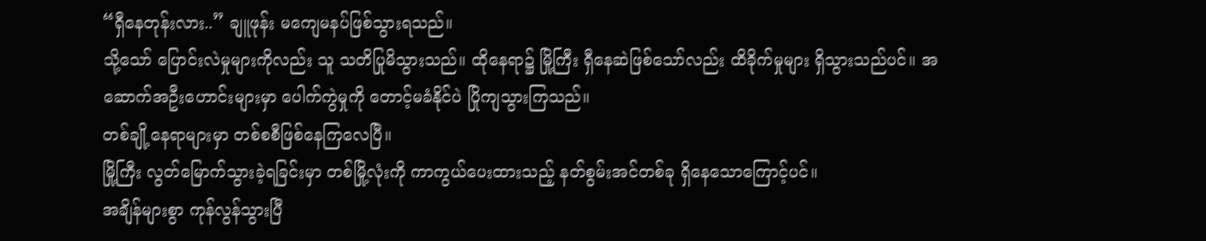“ရှီနေတုန်းလား..” ချူဖုန်း မကျေမနပ်ဖြစ်သွားရသည်။
သို့သော် ပြောင်းလဲမှုများကိုလည်း သူ သတိပြုမိသွားသည်။ ထိုနေရာ၌ မြို့ကြီး ရှီနေဆဲဖြစ်သော်လည်း ထိခိုက်မှုများ ရှိသွားသည်ပင်။ အဆောက်အဦးဟောင်းများမှာ ပေါက်ကွဲမှုကို တောင့်မခံနိုင်ပဲ ပြိုကျသွားကြသည်။
တစ်ချို့နေရာများမှာ တစ်စစီဖြစ်နေကြလေပြီ။
မြို့ကြီး လွတ်မြောက်သွားခဲ့ရခြင်းမှာ တစ်မြို့လုံးကို ကာကွယ်ပေးထားသည့် နတ်စွမ်းအင်တစ်ခု ရှိနေသောကြောင့်ပင်။
အချိန်များစွာ ကုန်လွန်သွားပြီ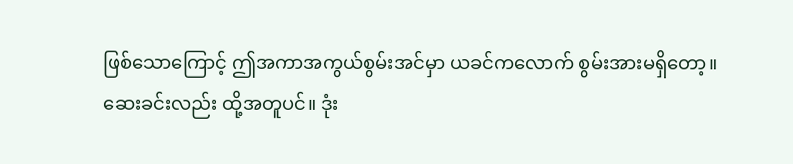ဖြစ်သောကြောင့် ဤအကာအကွယ်စွမ်းအင်မှာ ယခင်ကလောက် စွမ်းအားမရှိတော့။
ဆေးခင်းလည်း ထို့အတူပင်။ ဒုံး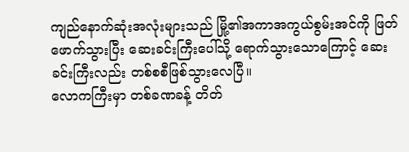ကျည်နောက်ဆုံးအလုံးများသည် မြို့၏အကာအကွယ်စွမ်းအင်ကို ဖြတ်ဖောက်သွားပြီး ဆေးခင်းကြီးပေါ်သို့ ရောက်သွားသောကြောင့် ဆေးခင်းကြီးလည်း တစ်စစီဖြစ်သွားလေပြီ။
လောကကြီးမှာ တစ်ခဏခန့် တိတ်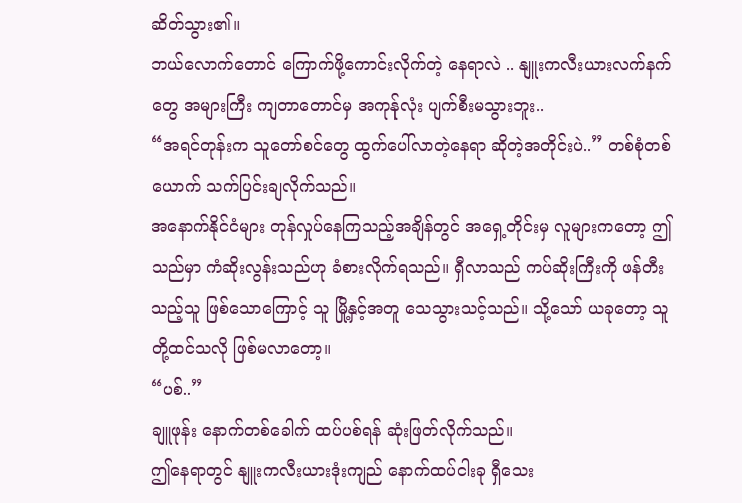ဆိတ်သွား၏။
ဘယ်လောက်တောင် ကြောက်ဖို့ကောင်းလိုက်တဲ့ နေရာလဲ .. နျူးကလီးယားလက်နက်တွေ အများကြီး ကျတာတောင်မှ အကုန်ုလုံး ပျက်စီးမသွားဘူး..
“အရင်တုန်းက သူတော်စင်တွေ ထွက်ပေါ်လာတဲ့နေရာ ဆိုတဲ့အတိုင်းပဲ..” တစ်စုံတစ်ယောက် သက်ပြင်းချလိုက်သည်။
အနောက်နိုင်ငံများ တုန်လှုပ်နေကြသည့်အချိန်တွင် အရှေ့တိုင်းမှ လူများကတော့ ဤသည်မှာ ကံဆိုးလွန်းသည်ဟု ခံစားလိုက်ရသည်။ ရှီလာသည် ကပ်ဆိုးကြီးကို ဖန်တီးသည့်သူ ဖြစ်သောကြောင့် သူ မြို့နှင့်အတူ သေသွားသင့်သည်။ သို့သော် ယခုတော့ သူတို့ထင်သလို ဖြစ်မလာတော့။
“ပစ်..”
ချူဖုန်း နောက်တစ်ခေါက် ထပ်ပစ်ရန် ဆုံးဖြတ်လိုက်သည်။
ဤနေရာတွင် နျူးကလီးယားဒုံးကျည် နောက်ထပ်ငါးခု ရှီသေး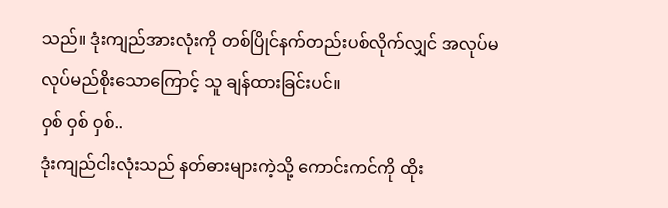သည်။ ဒုံးကျည်အားလုံးကို တစ်ပြိုင်နက်တည်းပစ်လိုက်လျှင် အလုပ်မလုပ်မည်စိုးသောကြောင့် သူ ချန်ထားခြင်းပင်။
ဝှစ် ဝှစ် ဝှစ်..
ဒုံးကျည်ငါးလုံးသည် နတ်ဓားများကဲ့သို့ ကောင်းကင်ကို ထိုး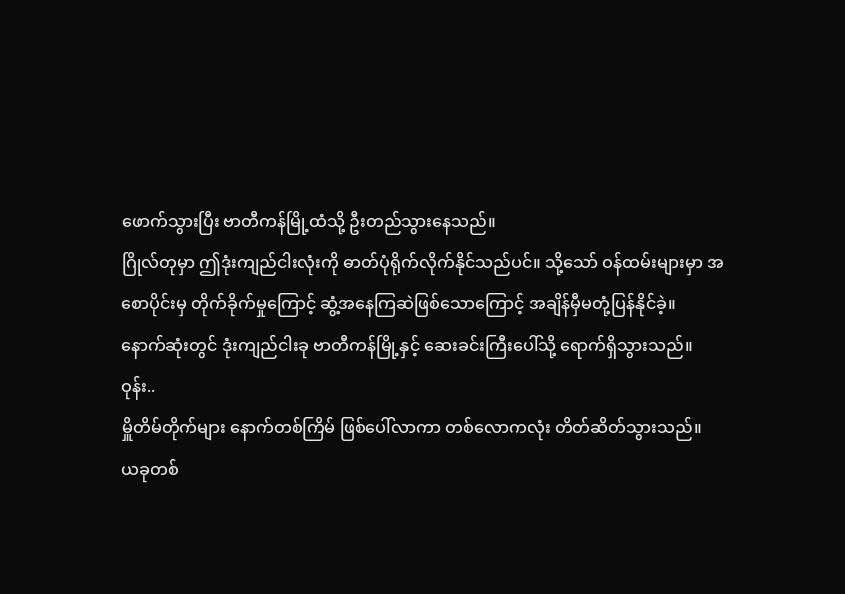ဖောက်သွားပြီး ဗာတီကန်မြို့ထံသို့ ဦးတည်သွားနေသည်။
ဂြိုလ်တုမှာ ဤဒုံးကျည်ငါးလုံးကို ဓာတ်ပုံရိုက်လိုက်နိုင်သည်ပင်။ သို့သော် ဝန်ထမ်းများမှာ အစောပိုင်းမှ တိုက်ခိုက်မှုကြောင့် ဆွံ့အနေကြဆဲဖြစ်သောကြောင့် အချိန်မှီမတုံ့ပြန်နိုင်ခဲ့။
နောက်ဆုံးတွင် ဒုံးကျည်ငါးခု ဗာတီကန်မြို့နှင့် ဆေးခင်းကြီးပေါ်သို့ ရောက်ရှိသွားသည်။
ဝုန်း..
မှိူတိမ်တိုက်များ နောက်တစ်ကြိမ် ဖြစ်ပေါ်လာကာ တစ်လောကလုံး တိတ်ဆိတ်သွားသည်။
ယခုတစ်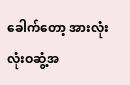ခေါက်တော့ အားလုံး လုံးဝဆွံ့အ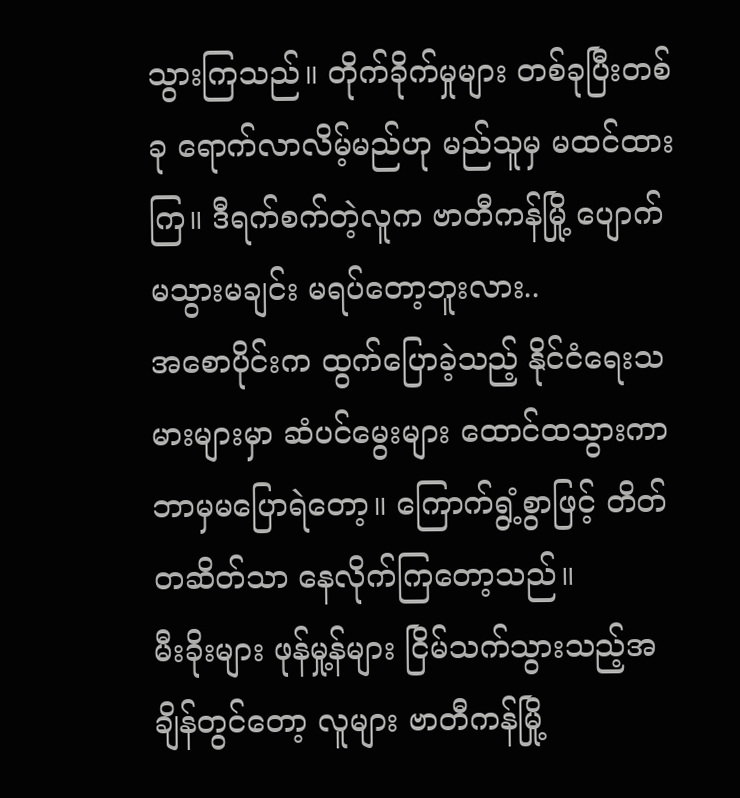သွားကြသည်။ တိုက်ခိုက်မှုများ တစ်ခုပြီးတစ်ခု ရောက်လာလိမ့်မည်ဟု မည်သူမှ မထင်ထားကြ။ ဒီရက်စက်တဲ့လူက ဗာတီကန်မြို့ ပျောက်မသွားမချင်း မရပ်တော့ဘူးလား..
အစောပိုင်းက ထွက်ပြောခဲ့သည့် နိုင်ငံရေးသမားများမှာ ဆံပင်မွေးများ ထောင်ထသွားကာ ဘာမှမပြောရဲတော့။ ကြောက်ရွံ့စွာဖြင့် တိတ်တဆိတ်သာ နေလိုက်ကြတော့သည်။
မီးခိုးများ ဖုန်မှု့န်များ ငြိမ်သက်သွားသည့်အချိန်တွင်တော့ လူများ ဗာတီကန်မြို့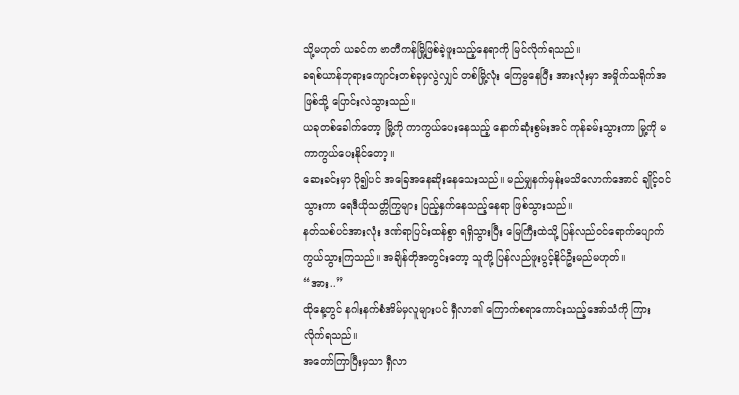သို့မဟုတ် ယခင်က ဗာတီကန်မြို့ဖြစ်ခဲ့ဖူးသည့်နေရာကို မြင်လိုက်ရသည်။
ခရစ်ယာန်ဘုရားကျောင်းတစ်ခုမှလွဲလျှင် တစ်မြို့လုံး ကြေမွနေပြီး အားလုံးမှာ အမှိုက်သရိုက်အဖြစ်သို့ ပြောင်းလဲသွားသည်။
ယခုတစ်ခေါက်တော့ မြို့ကို ကာကွယ်ပေးနေသည့် နောက်ဆုံးစွမ်းအင် ကုန်ခမ်းသွားကာ မြု့ကို မကာကွယ်ပေးနိုင်တော့။
ဆေးခင်းမှာ ပို၍ပင် အခြေအနေဆိုးနေသေးသည်။ မည်မျှနက်မှန်းမသိလောက်အောင် ချိုင့်ဝင်သွားကာ ရေဒီယိုသတ္တိကြွများ ပြည့်နှက်နေသည့်နေရာ ဖြစ်သွားသည်။
နတ်သစ်ပင်အားလုံး ဒဏ်ရာပြင်းထန်စွာ ရရှိသွားပြီး မြေကြီးထဲသို့ ပြန်လည်ဝင်ရောက်ပျောက်ကွယ်သွားကြသည်။ အချိန်တိုအတွင်းတော့ သူတို့ ပြန်လည်ဖူးပွင့်နိုင်ဦးမည်မဟုတ်။
“အား..”
ထိုနေ့တွင် နဂါးနက်စံအိမ်မှလူများပင် ရှီလာ၏ ကြောက်စရာကောင်းသည့်အော်သံကို ကြားလိုက်ရသည်။
အတော်ကြာပြီးမှသာ ရှီလာ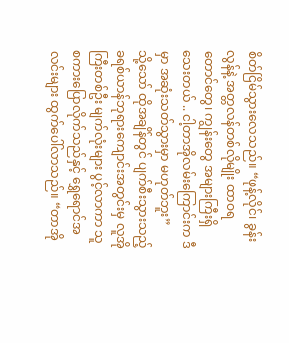စိတ်ငြိမ်သွားလေသည်။ “ဖုန့်လိုင်၊ ခွန်းလွန်နဲ့ အတ္တလန်တစ်လိုမျိုး ထာဝရတောင်တွေ၊ ကျွန်းတွေ အများကြီးရှိသေးတယ် .. ငါ့တာအိုလမ်းကြောင်းက ဒီမှာ အဆုံးသတ်သွားမှာ မဟုတ်ဘူး”
သို့သော် ထိုအချိန်တွင် ပျက်စီးသွားသည့် ခရစ်ယာန်ဘုရားကျောင်းအတွင်းမှ လူအိုကြီးတစ်ဦး မျက်လုံးများ ပွင့်လာကာ သူ စကားပြောလိုက်သည်နှင့် ရွှေရောင်အလင်းများ ထွက်ပေါ်လာသည်။ “တာအို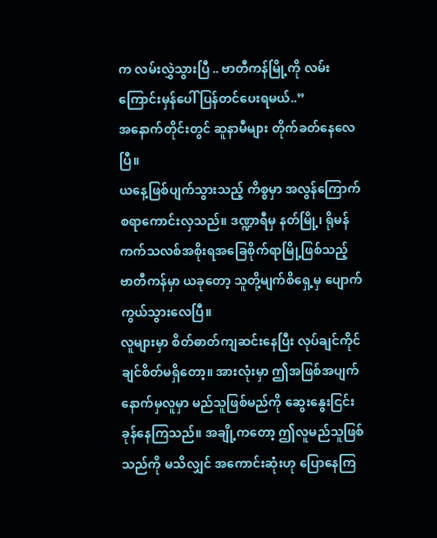က လမ်းလွှဲသွားပြီ .. ဗာတီကန်မြို့ကို လမ်းကြောင်းမှန်ပေါ် ပြန်တင်ပေးရမယ်..”
အနောက်တိုင်းတွင် ဆူနာမီများ တိုက်ခတ်နေလေပြီ။
ယနေ့ဖြစ်ပျက်သွားသည့် ကိစ္စမှာ အလွန်ကြောက်စရာကောင်းလှသည်။ ဒဏ္ဍာရီမှ နတ်မြို့၊ ရိုမန်ကက်သလစ်အစိုးရအခြေစိုက်ရာမြို့ဖြစ်သည့် ဗာတီကန်မှာ ယခုတော့ သူတို့မျက်စိရှေ့မှ ပျောက်ကွယ်သွားလေပြီ။
လူများမှာ စိတ်ဓာတ်ကျဆင်းနေပြီး လုပ်ချင်ကိုင်ချင်စိတ်မရှိတော့။ အားလုံးမှာ ဤအဖြစ်အပျက်နောက်မှလူမှာ မည်သူဖြစ်မည်ကို ဆွေးနွေးငြင်းခုန်နေကြသည်။ အချို့ကတော့ ဤလူမည်သူဖြစ်သည်ကို မသိလျှင် အကောင်းဆုံးဟု ပြောနေကြ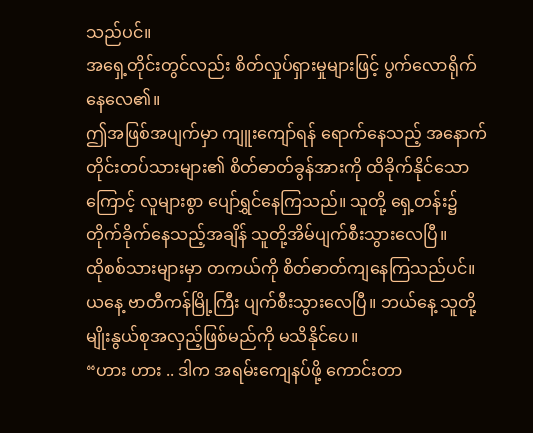သည်ပင်။
အရှေ့တိုင်းတွင်လည်း စိတ်လှုပ်ရှားမှုများဖြင့် ပွက်လောရိုက်နေလေ၏။
ဤအဖြစ်အပျက်မှာ ကျူးကျော်ရန် ရောက်နေသည့် အနောက်တိုင်းတပ်သားများ၏ စိတ်ဓာတ်ခွန်အားကို ထိခိုက်နိုင်သောကြောင့် လူများစွာ ပျော်ရွှင်နေကြသည်။ သူတို့ ရှေ့တန်း၌ တိုက်ခိုက်နေသည့်အချိန် သူတို့အိမ်ပျက်စီးသွားလေပြီ။
ထိုစစ်သားများမှာ တကယ်ကို စိတ်ဓာတ်ကျနေကြသည်ပင်။
ယနေ့ ဗာတီကန်မြို့ကြီး ပျက်စီးသွားလေပြီ။ ဘယ်နေ့ သူတို့မျိုးနွယ်စုအလှည့်ဖြစ်မည်ကို မသိနိုင်ပေ။
“ဟား ဟား .. ဒါက အရမ်းကျေနပ်ဖို့ ကောင်းတာ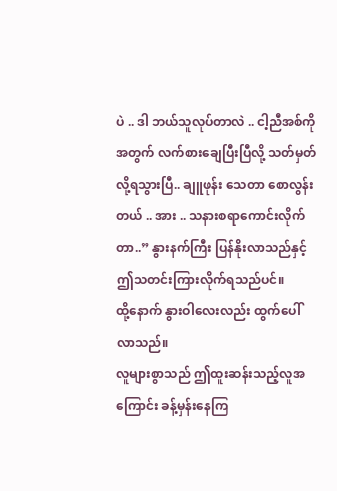ပဲ .. ဒါ ဘယ်သူလုပ်တာလဲ .. ငါ့ညီအစ်ကိုအတွက် လက်စားချေပြီးပြီလို့ သတ်မှတ်လို့ရသွားပြီ.. ချူဖုန်း သေတာ စောလွန်းတယ် .. အား .. သနားစရာကောင်းလိုက်တာ..” နွားနက်ကြီး ပြန်နိုးလာသည်နှင့် ဤသတင်းကြားလိုက်ရသည်ပင်။
ထို့နောက် နွားဝါလေးလည်း ထွက်ပေါ်လာသည်။
လူများစွာသည် ဤထူးဆန်းသည့်လူအကြောင်း ခန့်မှန်းနေကြ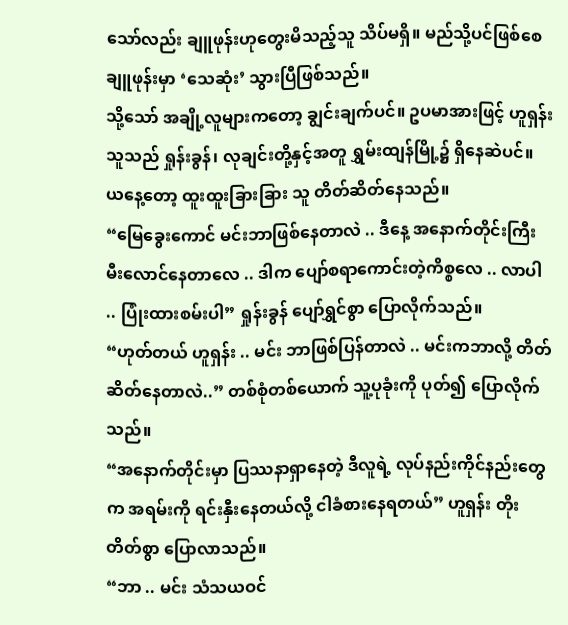သော်လည်း ချူဖုန်းဟုတွေးမိသည့်သူ သိပ်မရှိ။ မည်သို့ပင်ဖြစ်စေ ချူဖုန်းမှာ ‘သေဆုံး’ သွားပြီဖြစ်သည်။
သို့သော် အချို့လူများကတော့ ချွင်းချက်ပင်။ ဥပမာအားဖြင့် ဟူရှန်း
သူသည် ရှုန်းခွန်၊ လုချင်းတို့နှင့်အတူ ရွှမ်းထျန်မြို့၌ ရှိနေဆဲပင်။ ယနေ့တော့ ထူးထူးခြားခြား သူ တိတ်ဆိတ်နေသည်။
“မြေခွေးကောင် မင်းဘာဖြစ်နေတာလဲ .. ဒီနေ့ အနောက်တိုင်းကြီး မီးလောင်နေတာလေ .. ဒါက ပျော်စရာကောင်းတဲ့ကိစ္စလေ .. လာပါ .. ပြုံးထားစမ်းပါ” ရှုန်းခွန် ပျော်ရွှင်စွာ ပြောလိုက်သည်။
“ဟုတ်တယ် ဟူရှန်း .. မင်း ဘာဖြစ်ပြန်တာလဲ .. မင်းကဘာလို့ တိတ်ဆိတ်နေတာလဲ..” တစ်စုံတစ်ယောက် သူ့ပုခုံးကို ပုတ်၍ ပြောလိုက်သည်။
“အနောက်တိုင်းမှာ ပြဿနာရှာနေတဲ့ ဒီလူရဲ့ လုပ်နည်းကိုင်နည်းတွေက အရမ်းကို ရင်းနှီးနေတယ်လို့ ငါခံစားနေရတယ်” ဟူရှန်း တိုးတိတ်စွာ ပြောလာသည်။
“ဘာ .. မင်း သံသယဝင်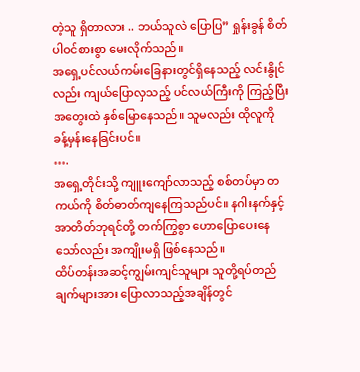တဲ့သူ ရှိတာလား .. ဘယ်သူလဲ ပြောပြ” ရှုန်းခွန် စိတ်ပါဝင်စားစွာ မေးလိုက်သည်။
အရှေ့ပင်လယ်ကမ်းခြေနားတွင်ရှိနေသည့် လင်းနွိုင်လည်း ကျယ်ပြောလှသည့် ပင်လယ်ကြီးကို ကြည့်ပြီး အတွေးထဲ နှစ်မြောနေသည်။ သူမလည်း ထိုလူကို ခန့်မှန်းနေခြင်းပင်။
….
အရှေ့တိုင်းသို့ ကျူးကျော်လာသည့် စစ်တပ်မှာ တကယ်ကို စိတ်ဓာတ်ကျနေကြသည်ပင်။ နဂါးနက်နှင့် အာတိတ်ဘုရင်တို့ တက်ကြွစွာ ဟောပြောပေးနေသော်လည်း အကျိုးမရှိ ဖြစ်နေသည်။
ထိပ်တန်းအဆင့်ကျွမ်းကျင်သူများ သူတို့ရပ်တည်ချက်များအား ပြောလာသည့်အချိန်တွင်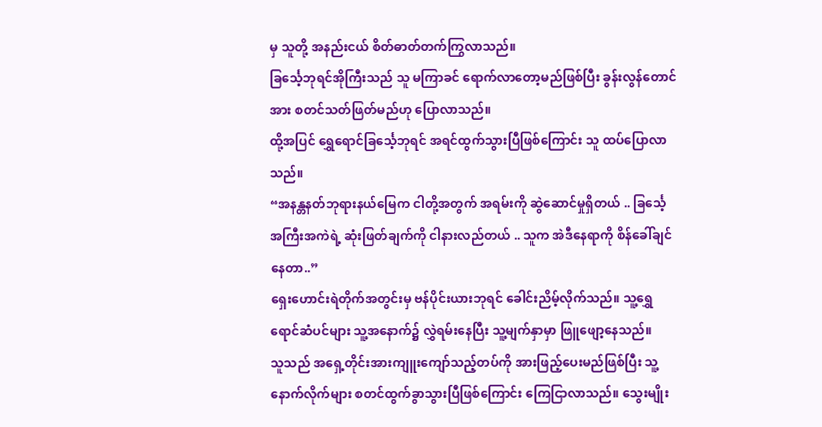မှ သူတို့ အနည်းငယ် စိတ်ဓာတ်တက်ကြွလာသည်။
ခြင်္သေ့ဘုရင်အိုကြီးသည် သူ မကြာခင် ရောက်လာတော့မည်ဖြစ်ပြီး ခွန်းလွန်တောင်အား စတင်သတ်ဖြတ်မည်ဟု ပြောလာသည်။
ထို့အပြင် ရွှေရောင်ခြင်္သေ့ဘုရင် အရင်ထွက်သွားပြီဖြစ်ကြောင်း သူ ထပ်ပြောလာသည်။
“အနန္တနတ်ဘုရားနယ်မြေက ငါတို့အတွက် အရမ်းကို ဆွဲဆောင်မှုရှိတယ် .. ခြင်္သေ့အကြီးအကဲရဲ့ ဆုံးဖြတ်ချက်ကို ငါနားလည်တယ် .. သူက အဲဒီနေရာကို စိန်ခေါ်ချင်နေတာ..”
ရှေးဟောင်းရဲတိုက်အတွင်းမှ ဗန်ပိုင်းယားဘုရင် ခေါင်းညိမ့်လိုက်သည်။ သူ့ရွှေရောင်ဆံပင်များ သူ့အနောက်၌ လွှဲရမ်းနေပြီး သူ့မျက်နှာမှာ ဖြူဖျော့နေသည်။
သူသည် အရှေ့တိုင်းအားကျူးကျော်သည့်တပ်ကို အားဖြည့်ပေးမည်ဖြစ်ပြီး သူ့နောက်လိုက်များ စတင်ထွက်ခွာသွားပြီဖြစ်ကြောင်း ကြေငြာလာသည်။ သွေးမျိုး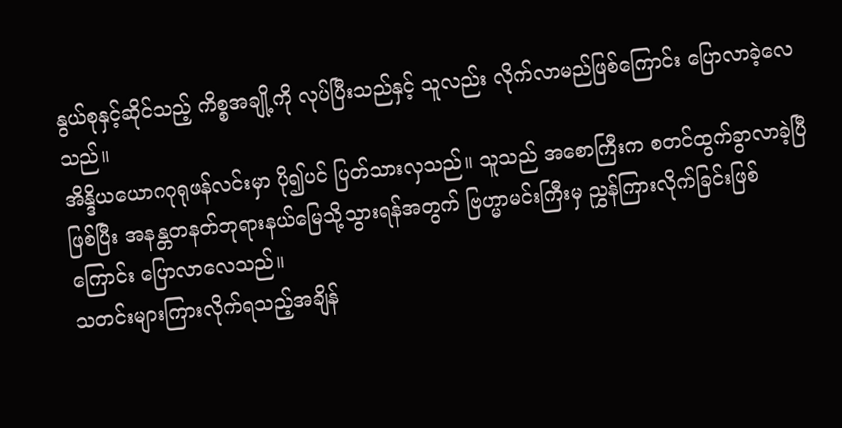နွယ်စုနှင့်ဆိုင်သည့် ကိစ္စအချို့ကို လုပ်ပြီးသည်နှင့် သူလည်း လိုက်လာမည်ဖြစ်ကြောင်း ပြောလာခဲ့လေသည်။
အိန္ဒိယယောဂဂုရုဖန်လင်းမှာ ပို၍ပင် ပြတ်သားလှသည်။ သူသည် အစောကြီးက စတင်ထွက်ခွာလာခဲ့ပြီဖြစ်ပြီး အနန္တတနတ်ဘုရားနယ်မြေသို့သွားရန်အတွက် ဗြဟ္မာမင်းကြီးမှ ညွှန်ကြားလိုက်ခြင်းဖြစ်ကြောင်း ပြောလာလေသည်။
သတင်းများကြားလိုက်ရသည့်အချိန်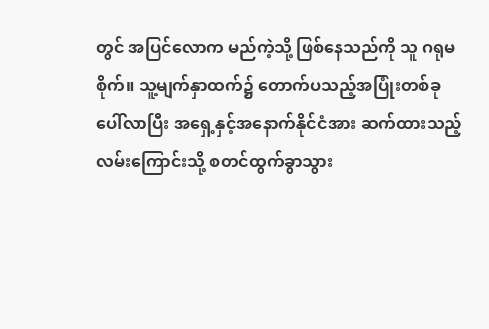တွင် အပြင်လောက မည်ကဲ့သို့ ဖြစ်နေသည်ကို သူ ဂရုမစိုက်။ သူ့မျက်နှာထက်၌ တောက်ပသည့်အပြုံးတစ်ခု ပေါ်လာပြီး အရှေ့နှင့်အနောက်နိုင်ငံအား ဆက်ထားသည့် လမ်းကြောင်းသို့ စတင်ထွက်ခွာသွား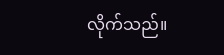လိုက်သည်။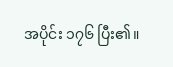အပိုင်း ၁၇၆ ပြီး၏။